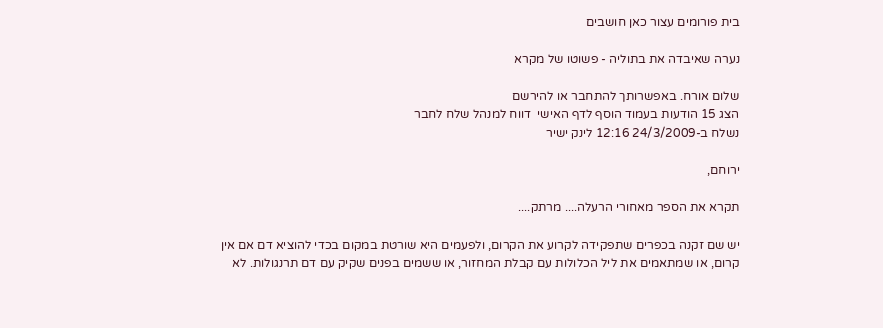בית פורומים עצור כאן חושבים

נערה שאיבדה את בתוליה - פשוטו של מקרא

שלום אורח. באפשרותך להתחבר או להירשם
הצג 15 הודעות בעמוד הוסף לדף האישי  דווח למנהל שלח לחבר
נשלח ב-24/3/2009 12:16 לינק ישיר

ירוחם,

תקרא את הספר מאחורי הרעלה.... מרתק....

יש שם זקנה בכפרים שתפקידה לקרוע את הקרום, ולפעמים היא שורטת במקום בכדי להוציא דם אם אין קרום, או שמתאמים את ליל הכלולות עם קבלת המחזור, או ששמים בפנים שקיק עם דם תרנגולות. לא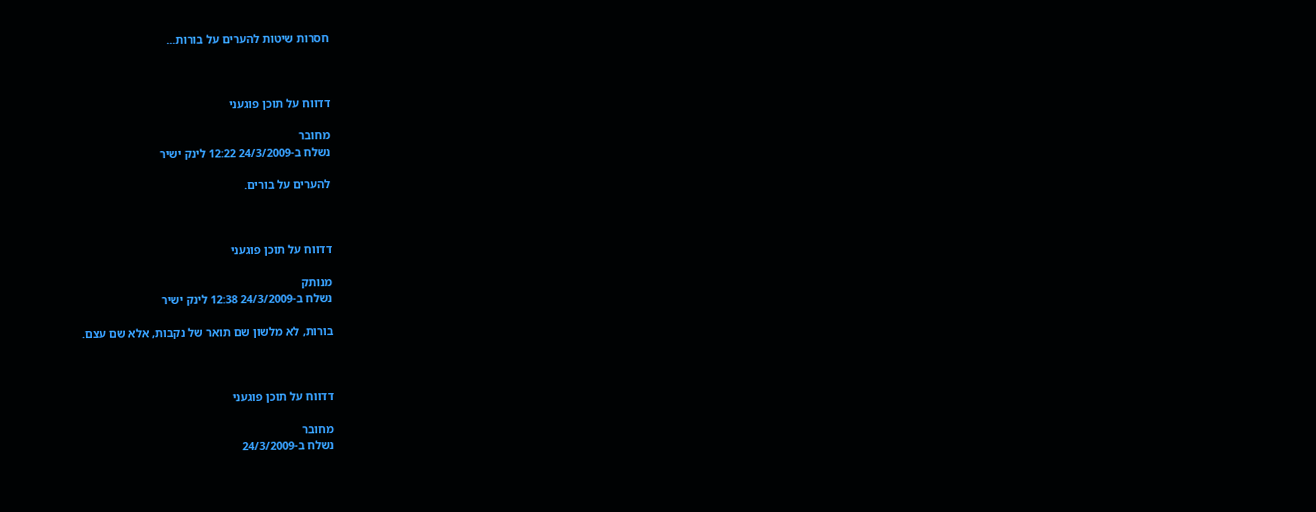חסרות שיטות להערים על בורות...



דדווח על תוכן פוגעני

מחובר
נשלח ב-24/3/2009 12:22 לינק ישיר

להערים על בורים.



דדווח על תוכן פוגעני

מנותק
נשלח ב-24/3/2009 12:38 לינק ישיר

בורות, לא מלשון שם תואר של נקבות, אלא שם עצם.



דדווח על תוכן פוגעני

מחובר
נשלח ב-24/3/2009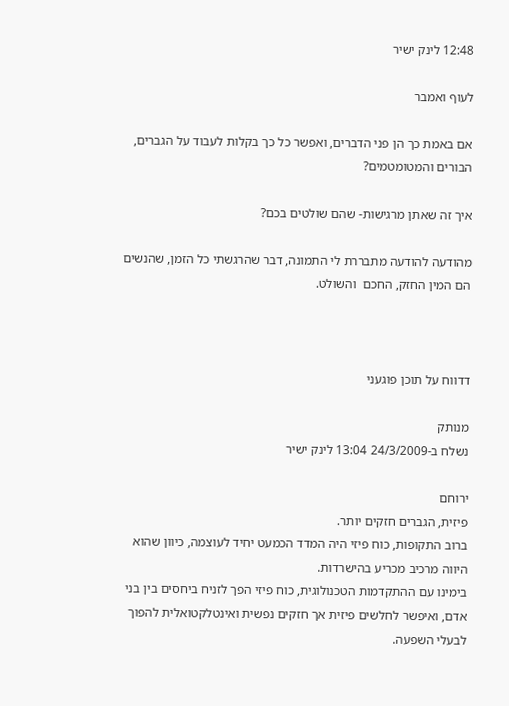12:48 לינק ישיר

לעוף ואמבר

אם באמת כך הן פני הדברים, ואפשר כל כך בקלות לעבוד על הגברים, הבורים והמטומטמים?

איך זה שאתן מרגישות- שהם שולטים בכם?

מהודעה להודעה מתבררת לי התמונה, דבר שהרגשתי כל הזמן, שהנשים הם המין החזק, החכם  והשולט.



דדווח על תוכן פוגעני

מנותק
נשלח ב-24/3/2009 13:04 לינק ישיר

ירוחם
פיזית, הגברים חזקים יותר.
ברוב התקופות, כוח פיזי היה המדד הכמעט יחיד לעוצמה, כיוון שהוא היווה מרכיב מכריע בהישרדות.
בימינו עם ההתקדמות הטכנולוגית, כוח פיזי הפך לזניח ביחסים בין בני אדם, ואיפשר לחלשים פיזית אך חזקים נפשית ואינטלקטואלית להפוך לבעלי השפעה.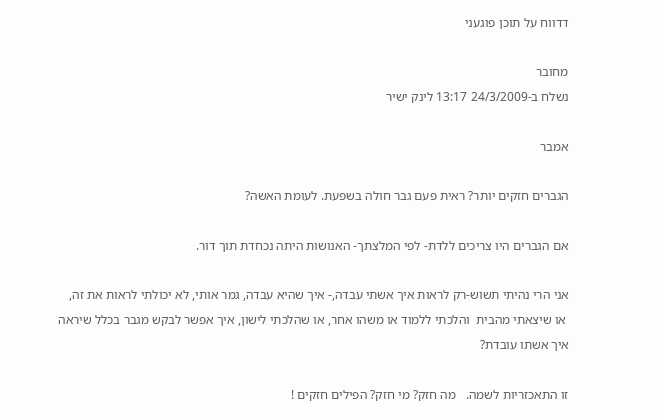דדווח על תוכן פוגעני

מחובר
נשלח ב-24/3/2009 13:17 לינק ישיר

אמבר

הגברים חזקים יותר? ראית פעם גבר חולה בשפעת. לעומת האשה?

אם הגברים היו צריכים ללדת- לפי המלצתך- האנושות היתה נכחדת תוך דור.

אני הרי נהיתי תשוש-רק לראות איך אשתי עבדה,- איך שהיא עבדה, גמר אותי, לא יכולתי לראות את זה,
 או שיצאתי מהבית  והלכתי ללמוד או משהו אחר, או שהלכתי לישון, איך אפשר לבקש מגבר בכלל שיראה איך אשתו עובדת?

זו התאכזריות לשמה.   מה חזק? מי חזק? הפילים חזקים !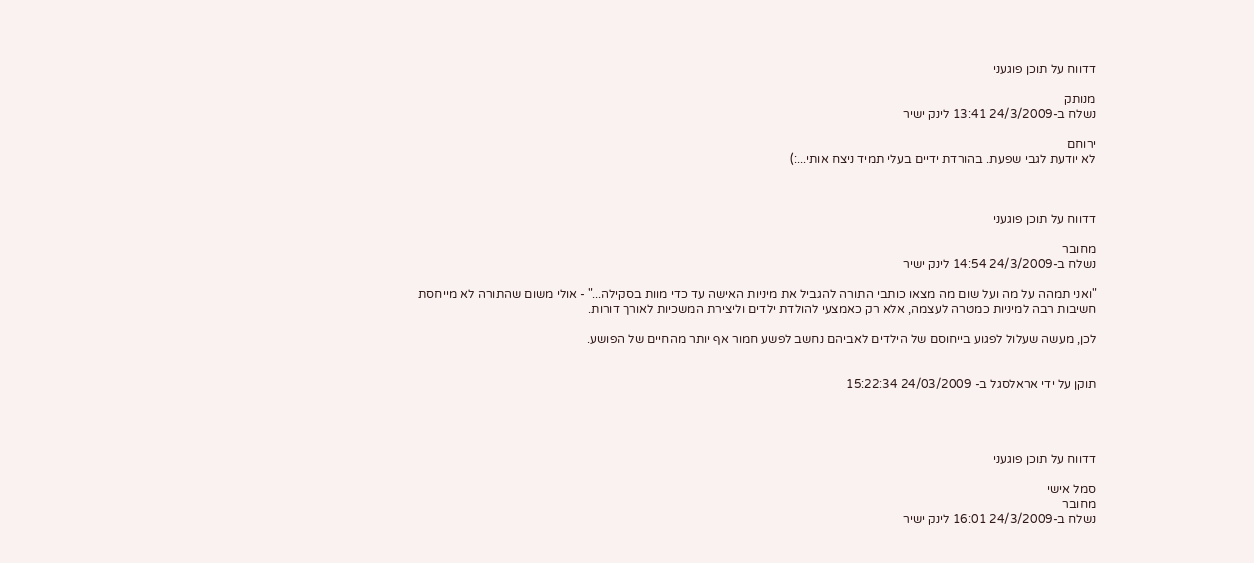דדווח על תוכן פוגעני

מנותק
נשלח ב-24/3/2009 13:41 לינק ישיר

ירוחם
לא יודעת לגבי שפעת. בהורדת ידיים בעלי תמיד ניצח אותי...:)



דדווח על תוכן פוגעני

מחובר
נשלח ב-24/3/2009 14:54 לינק ישיר

"ואני תמהה על מה ועל שום מה מצאו כותבי התורה להגביל את מיניות האישה עד כדי מוות בסקילה..." - אולי משום שהתורה לא מייחסת חשיבות רבה למיניות כמטרה לעצמה, אלא רק כאמצעי להולדת ילדים וליצירת המשכיות לאורך דורות.

לכן, מעשה שעלול לפגוע בייחוסם של הילדים לאביהם נחשב לפשע חמור אף יותר מהחיים של הפושע.


תוקן על ידי אראלסגל ב- 24/03/2009 15:22:34




דדווח על תוכן פוגעני

סמל אישי
מחובר
נשלח ב-24/3/2009 16:01 לינק ישיר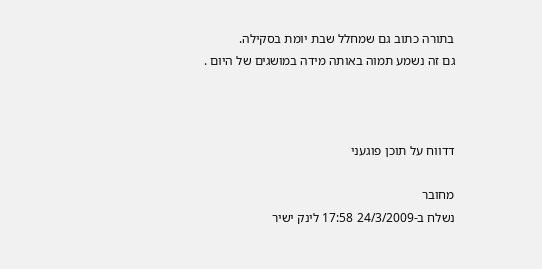בתורה כתוב גם שמחלל שבת יומת בסקילה.
גם זה נשמע תמוה באותה מידה במושגים של היום .



דדווח על תוכן פוגעני

מחובר
נשלח ב-24/3/2009 17:58 לינק ישיר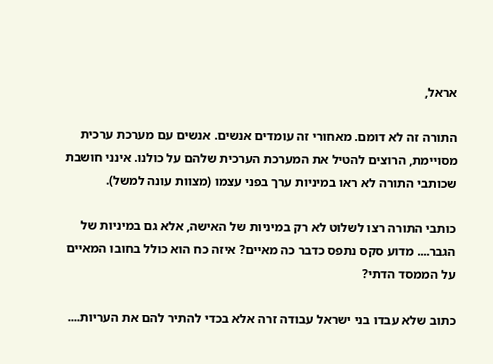אראל,

התורה זה לא דומם. מאחורי זה עומדים אנשים. אנשים עם מערכת ערכית מסויימת, הרוצים להטיל את המערכת הערכית שלהם על כולנו. אינני חושבת שכותבי התורה לא ראו במיניות ערך בפני עצמו (מצוות עונה למשל).

כותבי התורה רצו לשלוט לא רק במיניות של האישה, אלא גם במיניות של הגבר.... מדוע סקס נתפס כדבר כה מאיים? איזה כח הוא כולל בחובו המאיים על הממסד הדתי?

כתוב שלא עבדו בני ישראל עבודה זרה אלא בכדי להתיר להם את העריות....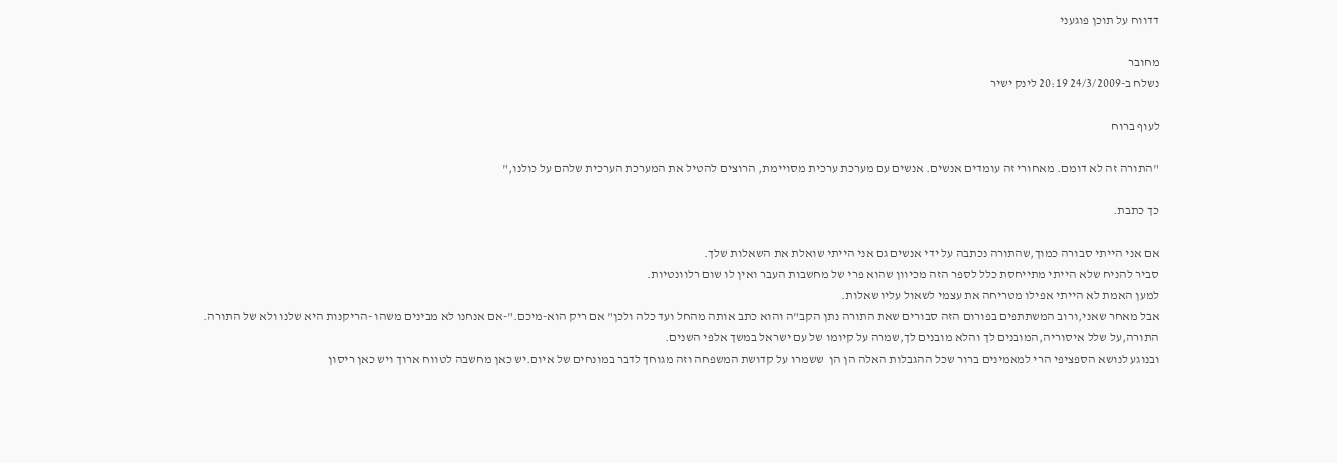דדווח על תוכן פוגעני

מחובר
נשלח ב-24/3/2009 20:19 לינק ישיר

לעוף ברוח

"התורה זה לא דומם. מאחורי זה עומדים אנשים. אנשים עם מערכת ערכית מסויימת, הרוצים להטיל את המערכת הערכית שלהם על כולנו,"

כך כתבת.

אם אני הייתי סבורה כמוך,שהתורה נכתבה על ידי אנשים גם אני הייתי שואלת את השאלות שלך.
סביר להניח שלא הייתי מתייחסת כלל לספר הזה מכיוון שהוא פרי של מחשבות העבר ואין לו שום רלוונטיות.
למען האמת לא הייתי אפילו מטריחה את עצמי לשאול עליו שאלות.
אבל מאחר שאני,ורוב המשתתפים בפורום הזה סבורים שאת התורה נתן הקב"ה והוא כתב אותה מהחל ועד כלה ולכן" אם ריק הוא-מיכם."-אם אנחנו לא מבינים משהו -הריקנות היא שלנו ולא של התורה.
התורה,על שלל איסוריה,המובנים לך והלא מובנים לך,שמרה על קיומו של עם ישראל במשך אלפי השנים.
ובנוגע לנושא הספציפי הרי למאמינים ברור שכל ההגבלות האלה הן הן  ששמרו על קדושת המשפחה וזה מגוחך לדבר במונחים של איום.יש כאן מחשבה לטווח ארוך ויש כאן ריסון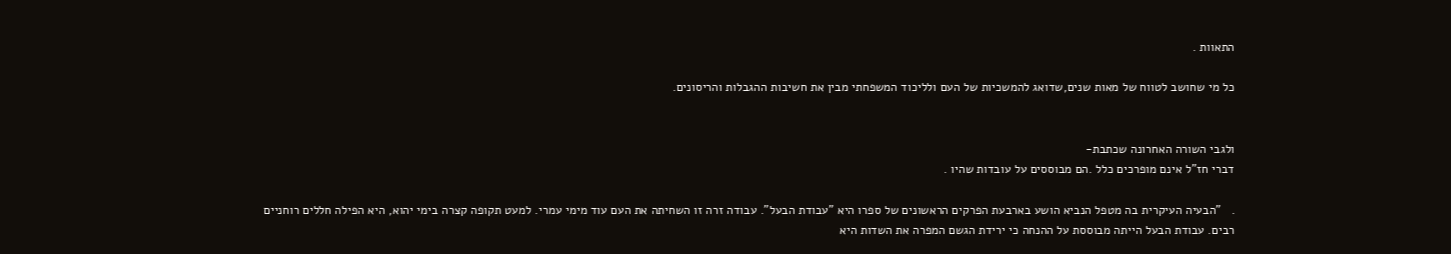התאוות .

כל מי שחושב לטווח של מאות שנים,שדואג להמשכיות של העם ולליכוד המשפחתי מבין את חשיבות ההגבלות והריסונים.


ולגבי השורה האחרונה שכתבת-
דברי חז"ל אינם מופרכים כלל .הם מבוססים על עובדות שהיו .

.   "הבעיה העיקרית בה מטפל הנביא הושע בארבעת הפרקים הראשונים של ספרו היא "עבודת הבעל". עבודה זרה זו השחיתה את העם עוד מימי עמרי. למעט תקופה קצרה בימי יהוא, היא הפילה חללים רוחניים רבים. עבודת הבעל הייתה מבוססת על ההנחה כי ירידת הגשם המפרה את השדות היא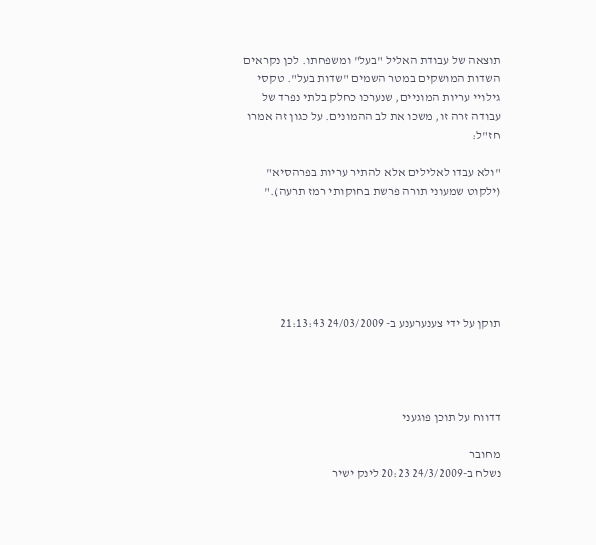תוצאה של עבודת האליל "בעל" ומשפחתו. לכן נקראים השדות המושקים במטר השמים "שדות בעל". טקסי גילויי עריות המוניים, שנערכו כחלק בלתי נפרד של עבודה זרה זו, משכו את לב ההמונים. על כגון זה אמרו חז"ל:

"ולא עבדו לאלילים אלא להתיר עריות בפרהסיא" (ילקוט שמעוני תורה פרשת בחוקותי רמז תרעה)."






תוקן על ידי צענערענע ב- 24/03/2009 21:13:43




דדווח על תוכן פוגעני

מחובר
נשלח ב-24/3/2009 20:23 לינק ישיר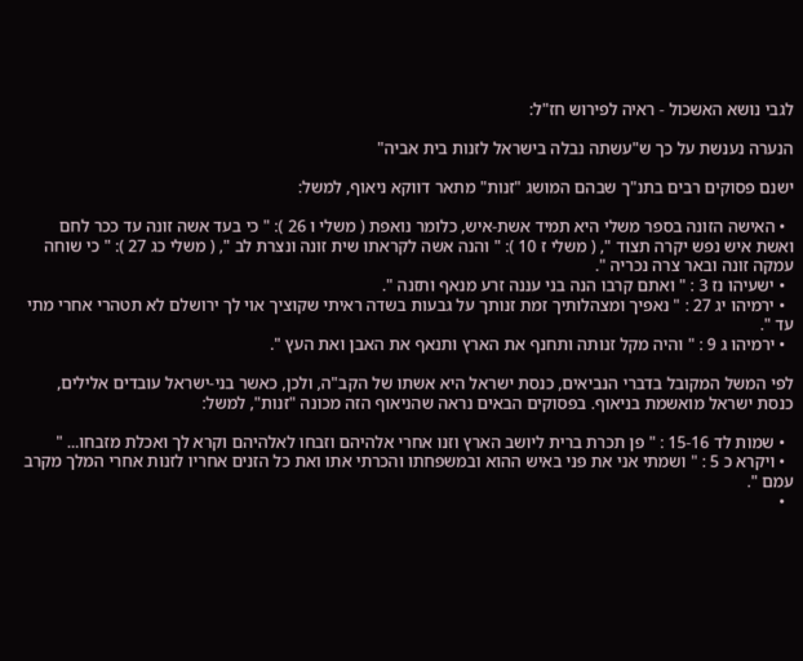לגבי נושא האשכול - ראיה לפירוש חז"ל:

הנערה נענשת על כך ש"עשתה נבלה בישראל לזנות בית אביה"

ישנם פסוקים רבים בתנ"ך שבהם המושג "זנות" מתאר דווקא ניאוף, למשל:

  • האישה הזונה בספר משלי היא תמיד אשת-איש, כלומר נואפת ( משלי ו 26 ): " כי בעד אשה זונה עד ככר לחם ואשת איש נפש יקרה תצוד ", ( משלי ז 10 ): " והנה אשה לקראתו שית זונה ונצרת לב ", ( משלי כג 27 ): " כי שוחה עמקה זונה ובאר צרה נכריה ".
  • ישעיהו נז 3 : " ואתם קרבו הנה בני עננה זרע מנאף ותזנה ".
  • ירמיהו יג 27 : " נאפיך ומצהלותיך זמת זנותך על גבעות בשדה ראיתי שקוציך אוי לך ירושלם לא תטהרי אחרי מתי עד ".
  • ירמיהו ג 9 : " והיה מקל זנותה ותחנף את הארץ ותנאף את האבן ואת העץ ".

לפי המשל המקובל בדברי הנביאים, כנסת ישראל היא אשתו של הקב"ה, ולכן, כאשר בני-ישראל עובדים אלילים, כנסת ישראל מואשמת בניאוף. בפסוקים הבאים נראה שהניאוף הזה מכונה "זנות", למשל:

  • שמות לד 15-16 : " פן תכרת ברית ליושב הארץ וזנו אחרי אלהיהם וזבחו לאלהיהם וקרא לך ואכלת מזבחו... "
  • ויקרא כ 5 : " ושמתי אני את פני באיש ההוא ובמשפחתו והכרתי אתו ואת כל הזנים אחריו לזנות אחרי המלך מקרב עמם ".
  •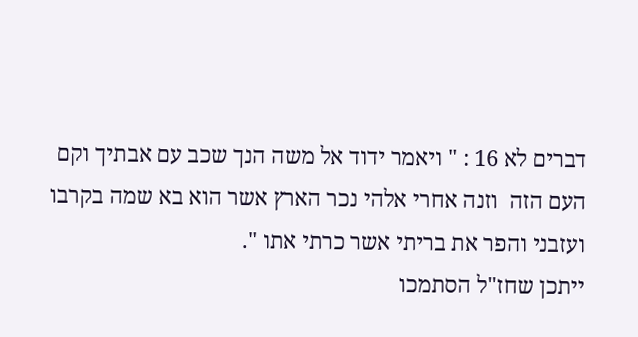דברים לא 16 : " ויאמר ידוד אל משה הנך שכב עם אבתיך וקם העם הזה  וזנה אחרי אלהי נכר הארץ אשר הוא בא שמה בקרבו ועזבני והפר את בריתי אשר כרתי אתו ".
ייתכן שחז"ל הסתמכו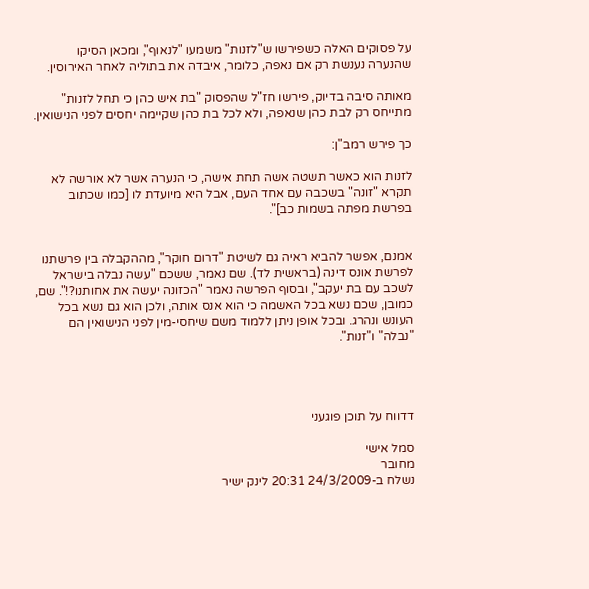על פסוקים האלה כשפירשו ש"לזנות" משמעו "לנאוף", ומכאן הסיקו שהנערה נענשת רק אם נאפה, כלומר, איבדה את בתוליה לאחר האירוסין.

מאותה סיבה בדיוק, פירשו חז"ל שהפסוק "בת איש כהן כי תחל לזנות" מתייחס רק לבת כהן שנאפה, ולא לכל בת כהן שקיימה יחסים לפני הנישואין.

כך פירש רמב"ן:

לזנות הוא כאשר תשטה אשה תחת אישה, כי הנערה אשר לא אורשה לא תקרא "זונה" בשכבה עם אחד העם, אבל היא מיועדת לו [כמו שכתוב בפרשת מפתה בשמות כב]".


אמנם, אפשר להביא ראיה גם לשיטת "דרום חוקר", מההקבלה בין פרשתנו לפרשת אונס דינה (בראשית לד). שם נאמר, ששכם "עשה נבלה בישראל לשכב עם בת יעקב", ובסוף הפרשה נאמר "הכזונה יעשה את אחותנו?!". שם, כמובן, שכם נשא בכל האשמה כי הוא אנס אותה, ולכן הוא גם נשא בכל העונש ונהרג. ובכל אופן ניתן ללמוד משם שיחסי-מין לפני הנישואין הם "נבלה" ו"זנות".




דדווח על תוכן פוגעני

סמל אישי
מחובר
נשלח ב-24/3/2009 20:31 לינק ישיר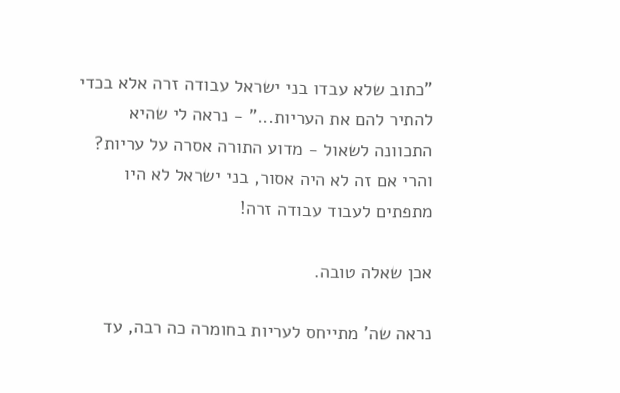"כתוב שלא עבדו בני ישראל עבודה זרה אלא בכדי להתיר להם את העריות..." - נראה לי שהיא התכוונה לשאול - מדוע התורה אסרה על עריות? והרי אם זה לא היה אסור, בני ישראל לא היו מתפתים לעבוד עבודה זרה!

אכן שאלה טובה.

נראה שה' מתייחס לעריות בחומרה כה רבה, עד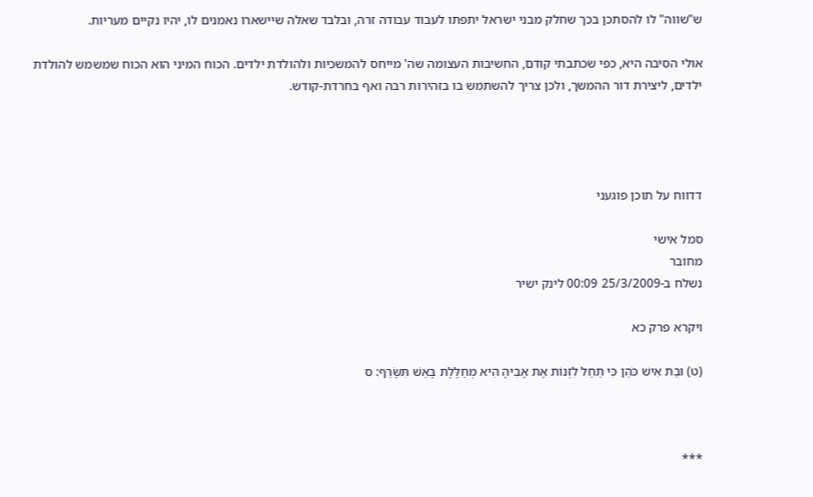ש"שווה" לו להסתכן בכך שחלק מבני ישראל יתפתו לעבוד עבודה זרה, ובלבד שאלה שיישארו נאמנים לו, יהיו נקיים מעריות.

אולי הסיבה היא, כפי שכתבתי קודם, החשיבות העצומה שה' מייחס להמשכיות ולהולדת ילדים. הכוח המיני הוא הכוח שמשמש להולדת ילדים, ליצירת דור ההמשך, ולכן צריך להשתמש בו בזהירות רבה ואף בחרדת-קודש.




דדווח על תוכן פוגעני

סמל אישי
מחובר
נשלח ב-25/3/2009 00:09 לינק ישיר

ויקרא פרק כא

(ט) וּבַת אִישׁ כֹּהֵן כִּי תֵחֵל לִזְנוֹת אֶת אָבִיהָ הִיא מְחַלֶּלֶת בָּאֵשׁ תִּשָּׂרֵף: ס



***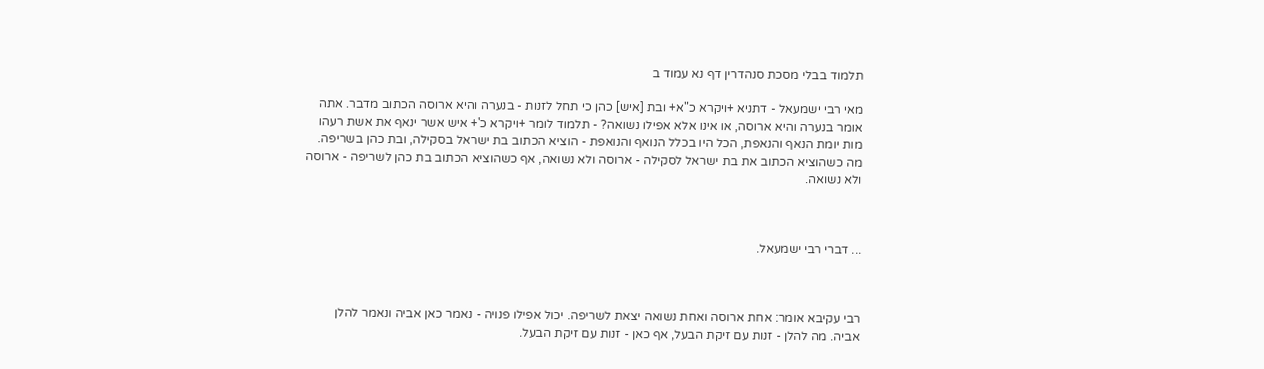תלמוד בבלי מסכת סנהדרין דף נא עמוד ב

מאי רבי ישמעאל - דתניא +ויקרא כ"א+ ובת [איש] כהן כי תחל לזנות - בנערה והיא ארוסה הכתוב מדבר. אתה אומר בנערה והיא ארוסה, או אינו אלא אפילו נשואה? - תלמוד לומר +ויקרא כ'+ איש אשר ינאף את אשת רעהו מות יומת הנאף והנאפת, הכל היו בכלל הנואף והנואפת - הוציא הכתוב בת ישראל בסקילה, ובת כהן בשריפה. מה כשהוציא הכתוב את בת ישראל לסקילה - ארוסה ולא נשואה, אף כשהוציא הכתוב בת כהן לשריפה - ארוסה ולא נשואה.



... דברי רבי ישמעאל.



רבי עקיבא אומר: אחת ארוסה ואחת נשואה יצאת לשריפה. יכול אפילו פנויה - נאמר כאן אביה ונאמר להלן אביה. מה להלן - זנות עם זיקת הבעל, אף כאן - זנות עם זיקת הבעל.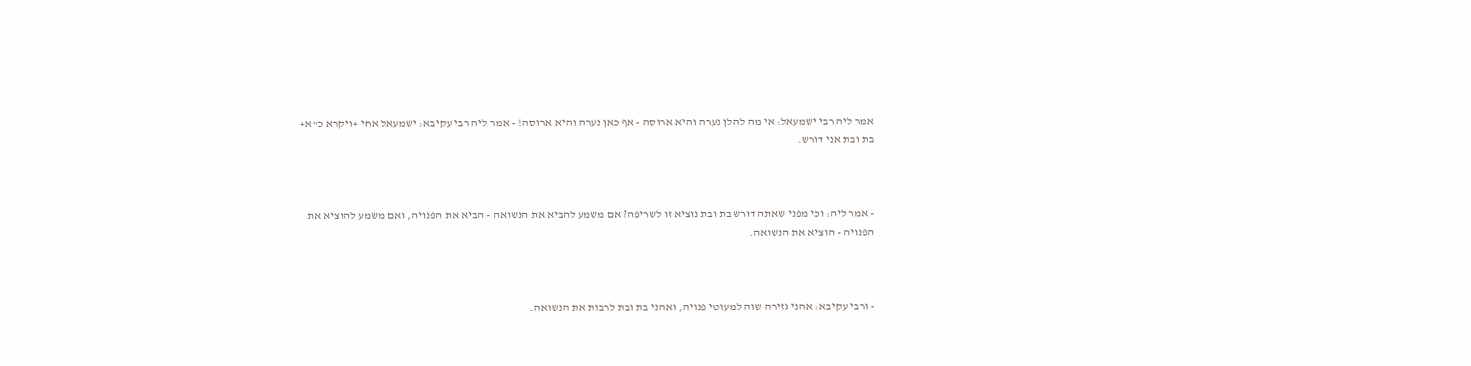אמר ליה רבי ישמעאל: אי מה להלן נערה והיא ארוסה - אף כאן נערה והיא ארוסה! - אמר ליה רבי עקיבא: ישמעאל אחי +ויקרא כ"א+ בת ובת אני דורש.



- אמר ליה: וכי מפני שאתה דורש בת ובת נוציא זו לשריפה? אם משמע להביא את הנשואה - הביא את הפנויה, ואם משמע להוציא את הפנויה - הוציא את הנשואה.



- ורבי עקיבא: אהני גזירה שוה למעוטי פנויה, ואהני בת ובת לרבות את הנשואה.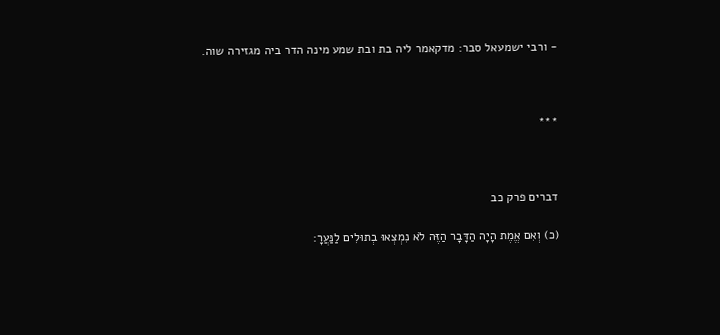- ורבי ישמעאל סבר: מדקאמר ליה בת ובת שמע מינה הדר ביה מגזירה שוה.



***



דברים פרק כב

(כ) וְאִם אֱמֶת הָיָה הַדָּבָר הַזֶּה לֹא נִמְצְאוּ בְתוּלִים לַנַּעֲרָ: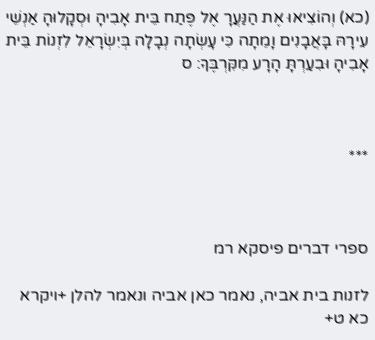(כא) וְהוֹצִיאוּ אֶת הַנַּעֲרָ אֶל פֶּתַח בֵּית אָבִיהָ וּסְקָלוּהָ אַנְשֵׁי עִירָהּ בָּאֲבָנִים וָמֵתָה כִּי עָשְׂתָה נְבָלָה בְּיִשְׂרָאֵל לִזְנוֹת בֵּית אָבִיהָ וּבִעַרְתָּ הָרָע מִקִּרְבֶּךָ: ס



***



ספרי דברים פיסקא רמ

לזנות בית אביה, נאמר כאן אביה ונאמר להלן +ויקרא כא ט+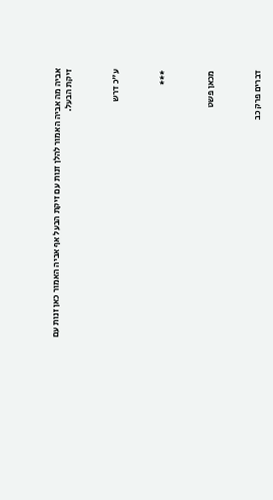אביה מה אביה האמור להלן זנות עם זיקת הבעל אף אביה האמור כאן זנות עם זיקת הבעל.



ע"כ דרש



***



מכאן פשט



דברים פרק כב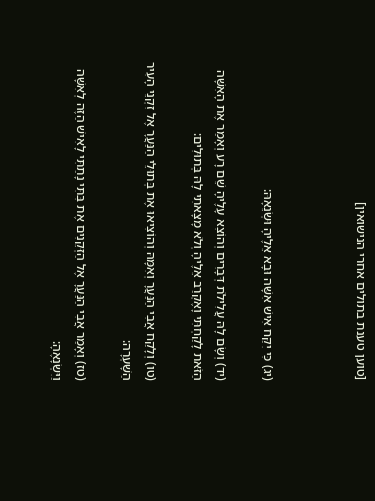[טוען טענת בתולים אחרי הנישואין]



(יג) כִּי יִקַּח אִישׁ אִשָּׁה וּבָא אֵלֶיהָ וּשְׂנֵאָהּ:

(יד) וְשָׂם לָהּ עֲלִילֹת דְּבָרִים וְהוֹצִא עָלֶיהָ שֵׁם רָע וְאָמַר אֶת הָאִשָּׁה הַזֹּאת לָקַחְתִּי וָאֶקְרַב אֵלֶיהָ וְלֹא מָצָאתִי לָהּ בְּתוּלִים:

(טו) וְלָקַח אֲבִי הַנַּעֲרָ וְאִמָּהּ וְהוֹצִיאוּ אֶת בְּתוּלֵי הַנַּעֲרָ אֶל זִקְנֵי הָעִיר הַשָּׁעְרָה:

(טז) וְאָמַר אֲבִי הַנַּעֲרָ אֶל הַזְּקֵנִים אֶת בִּתִּי נָתַתִּי לָאִישׁ הַזֶּה לְאִשָּׁה וַיִּשְׂנָאֶהָ: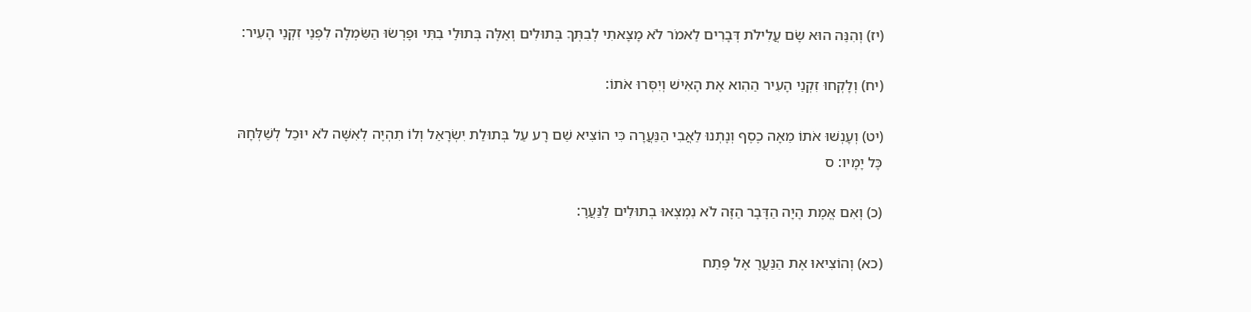(יז) וְהִנֵּה הוּא שָׂם עֲלִילֹת דְּבָרִים לֵאמֹר לֹא מָצָאתִי לְבִתְּךָ בְּתוּלִים וְאֵלֶּה בְּתוּלֵי בִתִּי וּפָרְשׂוּ הַשִּׂמְלָה לִפְנֵי זִקְנֵי הָעִיר:

(יח) וְלָקְחוּ זִקְנֵי הָעִיר הַהִוא אֶת הָאִישׁ וְיִסְּרוּ אֹתוֹ:

(יט) וְעָנְשׁוּ אֹתוֹ מֵאָה כֶסֶף וְנָתְנוּ לַאֲבִי הַנַּעֲרָה כִּי הוֹצִיא שֵׁם רָע עַל בְּתוּלַת יִשְׂרָאֵל וְלוֹ תִהְיֶה לְאִשָּׁה לֹא יוּכַל לְשַׁלְּחָהּ כָּל יָמָיו: ס

(כ) וְאִם אֱמֶת הָיָה הַדָּבָר הַזֶּה לֹא נִמְצְאוּ בְתוּלִים לַנַּעֲרָ:

(כא) וְהוֹצִיאוּ אֶת הַנַּעֲרָ אֶל פֶּתַח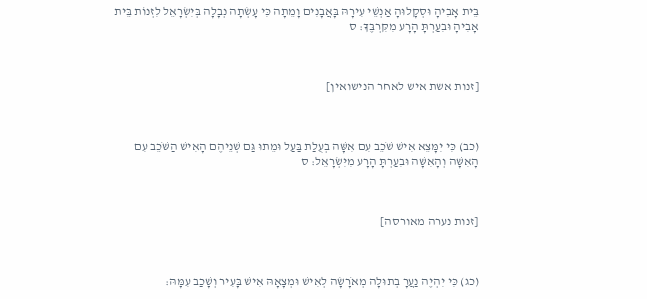בֵּית אָבִיהָ וּסְקָלוּהָ אַנְשֵׁי עִירָהּ בָּאֲבָנִים וָמֵתָה כִּי עָשְׂתָה נְבָלָה בְּיִשְׂרָאֵל לִזְנוֹת בֵּית אָבִיהָ וּבִעַרְתָּ הָרָע מִקִּרְבֶּךָ: ס



[זנות אשת איש לאחר הנישואין]



(כב) כִּי יִמָּצֵא אִישׁ שֹׁכֵב עִם אִשָּׁה בְעֻלַת בַּעַל וּמֵתוּ גַּם שְׁנֵיהֶם הָאִישׁ הַשֹּׁכֵב עִם הָאִשָּׁה וְהָאִשָּׁה וּבִעַרְתָּ הָרָע מִיִּשְׂרָאֵל: ס



[זנות נערה מאורסה]



(כג) כִּי יִהְיֶה נַעֲרָ בְתוּלָה מְאֹרָשָׂה לְאִישׁ וּמְצָאָהּ אִישׁ בָּעִיר וְשָׁכַב עִמָּהּ: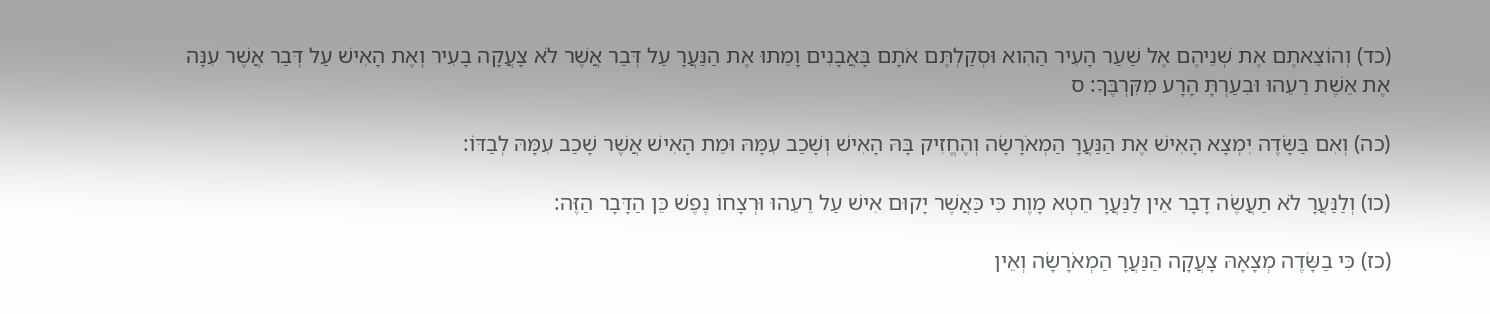(כד) וְהוֹצֵאתֶם אֶת שְׁנֵיהֶם אֶל שַׁעַר הָעִיר הַהִוא וּסְקַלְתֶּם אֹתָם בָּאֲבָנִים וָמֵתוּ אֶת הַנַּעֲרָ עַל דְּבַר אֲשֶׁר לֹא צָעֲקָה בָעִיר וְאֶת הָאִישׁ עַל דְּבַר אֲשֶׁר עִנָּה אֶת אֵשֶׁת רֵעֵהוּ וּבִעַרְתָּ הָרָע מִקִּרְבֶּךָ: ס

(כה) וְאִם בַּשָּׂדֶה יִמְצָא הָאִישׁ אֶת הַנַּעֲרָ הַמְאֹרָשָׂה וְהֶחֱזִיק בָּהּ הָאִישׁ וְשָׁכַב עִמָּהּ וּמֵת הָאִישׁ אֲשֶׁר שָׁכַב עִמָּהּ לְבַדּוֹ:

(כו) וְלַנַּעֲרָ לֹא תַעֲשֶׂה דָבָר אֵין לַנַּעֲרָ חֵטְא מָוֶת כִּי כַּאֲשֶׁר יָקוּם אִישׁ עַל רֵעֵהוּ וּרְצָחוֹ נֶפֶשׁ כֵּן הַדָּבָר הַזֶּה:

(כז) כִּי בַשָּׂדֶה מְצָאָהּ צָעֲקָה הַנַּעֲרָ הַמְאֹרָשָׂה וְאֵין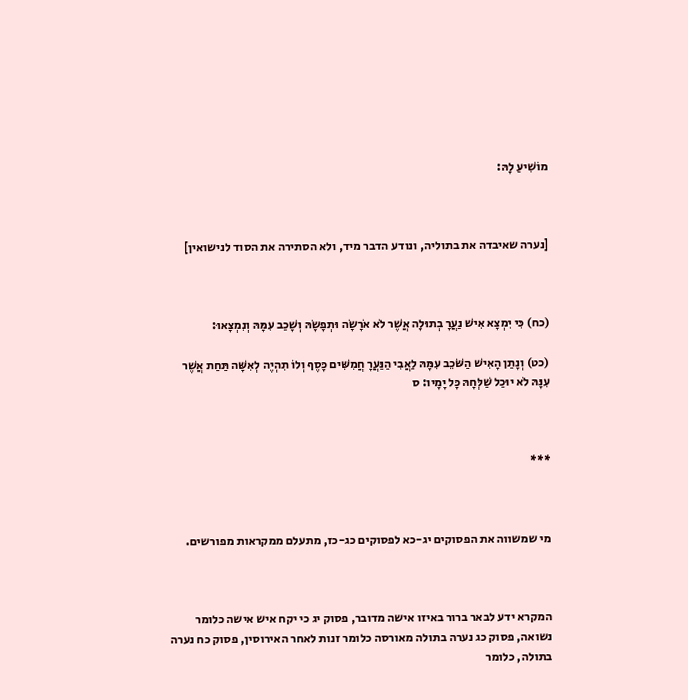מוֹשִׁיעַ לָהּ:



[נערה שאיבדה את בתוליה, ונודע הדבר מיד, ולא הסתירה את הסוד לנישואין]



(כח) כִּי יִמְצָא אִישׁ נַעֲרָ בְתוּלָה אֲשֶׁר לֹא אֹרָשָׂה וּתְפָשָׂהּ וְשָׁכַב עִמָּהּ וְנִמְצָאוּ:

(כט) וְנָתַן הָאִישׁ הַשֹּׁכֵב עִמָּהּ לַאֲבִי הַנַּעֲרָ חֲמִשִּׁים כָּסֶף וְלוֹ תִהְיֶה לְאִשָּׁה תַּחַת אֲשֶׁר עִנָּהּ לֹא יוּכַל שַׁלְּחָהּ כָּל יָמָיו: ס



***



מי שמשווה את הפסוקים יג-כא לפסוקים כג-כז, מתעלם ממקראות מפורשים.



המקרא ידע לבאר ברור באיזו אישה מדובר, פסוק יג כי יקח איש אישה כלומר נשואה, פסוק כג נערה בתולה מאורסה כלומר זנות לאחר האירוסין, פסוק כח נערה בתולה, כלומר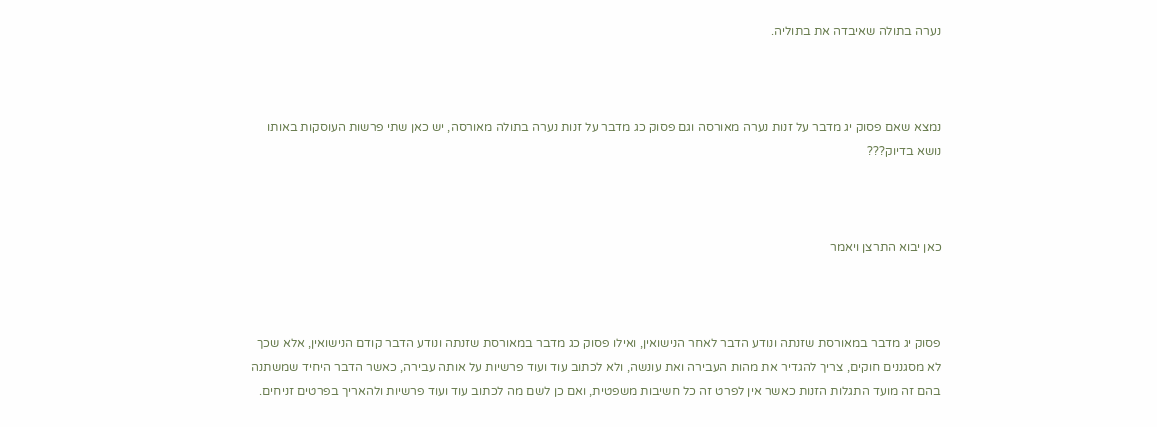נערה בתולה שאיבדה את בתוליה.



נמצא שאם פסוק יג מדבר על זנות נערה מאורסה וגם פסוק כג מדבר על זנות נערה בתולה מאורסה, יש כאן שתי פרשות העוסקות באותו נושא בדיוק???



כאן יבוא התרצן ויאמר



פסוק יג מדבר במאורסת שזנתה ונודע הדבר לאחר הנישואין, ואילו פסוק כג מדבר במאורסת שזנתה ונודע הדבר קודם הנישואין, אלא שכך לא מסגננים חוקים, צריך להגדיר את מהות העבירה ואת עונשה, ולא לכתוב עוד ועוד פרשיות על אותה עבירה, כאשר הדבר היחיד שמשתנה בהם זה מועד התגלות הזנות כאשר אין לפרט זה כל חשיבות משפטית, ואם כן לשם מה לכתוב עוד ועוד פרשיות ולהאריך בפרטים זניחים.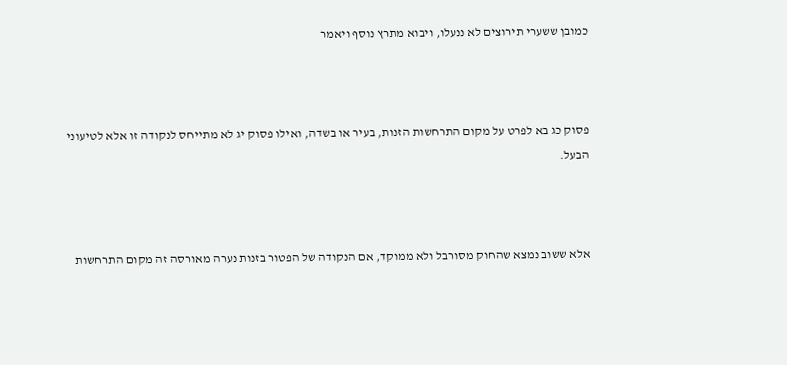כמובן ששערי תירוצים לא ננעלו, ויבוא מתרץ נוסף ויאמר



פסוק כג בא לפרט על מקום התרחשות הזנות, בעיר או בשדה, ואילו פסוק יג לא מתייחס לנקודה זו אלא לטיעוני הבעל.



אלא ששוב נמצא שהחוק מסורבל ולא ממוקד, אם הנקודה של הפטור בזנות נערה מאורסה זה מקום התרחשות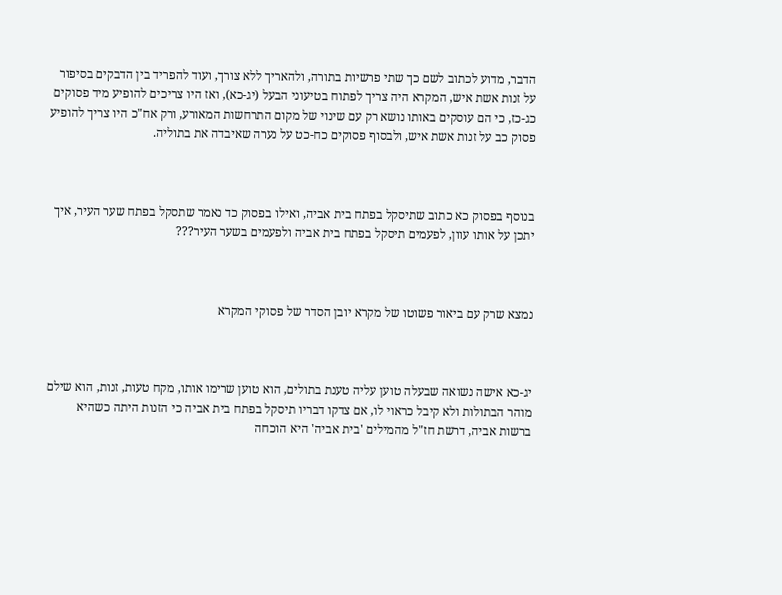הדבר, מדוע לכתוב לשם כך שתי פרשיות בתורה, ולהאריך ללא צורך, ועוד להפריד בין הדבקים בסיפור על זנות אשת איש, המקרא היה צריך לפתוח בטיעוני הבעל (יג-כא), ואז היו צריכים להופיע מיד פסוקים כג-כז, כי הם עוסקים באותו נושא רק עם שינוי של מקום התרחשות המאורע, ורק אח"כ היו צריך להופיע פסוק כב על זנות אשת איש, ולבסוף פסוקים כח-כט על נערה שאיבדה את בתוליה.



בנוסף בפסוק כא כתוב שתיסקל בפתח בית אביה, ואילו בפסוק כד נאמר שתסקל בפתח שער העיר, איך יתכן על אותו עוון, לפעמים תיסקל בפתח בית אביה ולפעמים בשער העיר???



נמצא שרק עם ביאור פשוטו של מקרא יובן הסדר של פסוקי המקרא



יג-כא אישה נשואה שבעלה טוען עליה טענת בתולים, הוא טוען שרימו אותו, מקח טעות, זנות, הוא שילם מוהר הבתולות ולא קיבל כראוי לו, אם צדקו דבריו תיסקל בפתח בית אביה כי הזנות היתה כשהיא ברשות אביה, דרשת חז"ל מהמילים 'בית אביה' היא הוכחה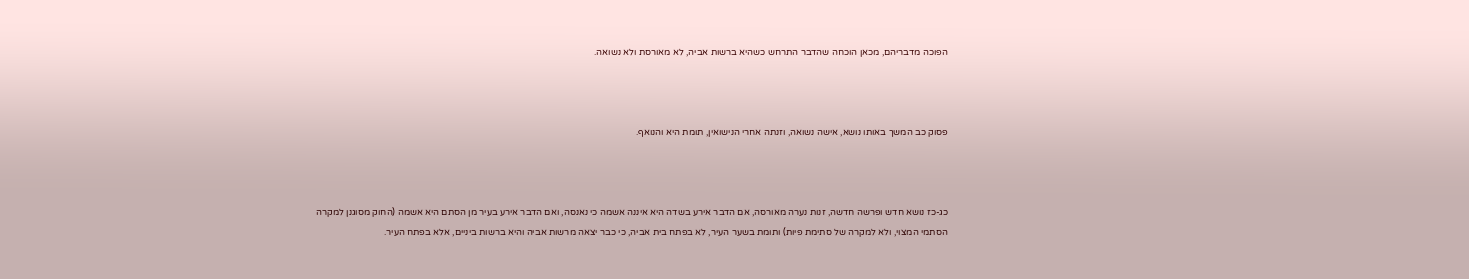הפוכה מדבריהם, מכאן הוכחה שהדבר התרחש כשהיא ברשות אביה, לא מאורסת ולא נשואה.



פסוק כב המשך באותו נושא, אישה נשואה, וזנתה אחרי הנישואין, תומת היא והנואף.



כג-כז נושא חדש ופרשה חדשה, זנות נערה מאורסה, אם הדבר אירע בשדה היא איננה אשמה כי נאנסה, ואם הדבר אירע בעיר מן הסתם היא אשמה (החוק מסוגנן למקרה הסתמי המצוי, ולא למקרה של סתימת פיות) ותומת בשער העיר, לא בפתח בית אביה, כי כבר יצאה מרשות אביה והיא ברשות ביניים, אלא בפתח העיר.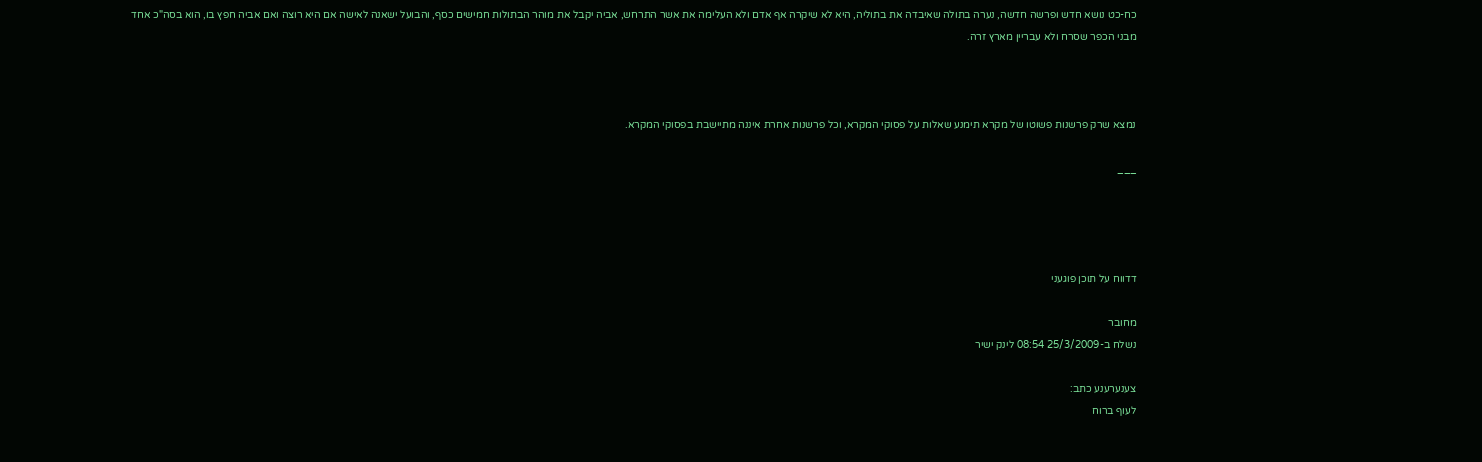כח-כט נושא חדש ופרשה חדשה, נערה בתולה שאיבדה את בתוליה, היא לא שיקרה אף אדם ולא העלימה את אשר התרחש, אביה יקבל את מוהר הבתולות חמישים כסף, והבועל ישאנה לאישה אם היא רוצה ואם אביה חפץ בו, הוא בסה"כ אחד מבני הכפר שסרח ולא עבריין מארץ זרה.



נמצא שרק פרשנות פשוטו של מקרא תימנע שאלות על פסוקי המקרא, וכל פרשנות אחרת איננה מתיישבת בפסוקי המקרא.

___




דדווח על תוכן פוגעני

מחובר
נשלח ב-25/3/2009 08:54 לינק ישיר

צענערענע כתב:
לעוף ברוח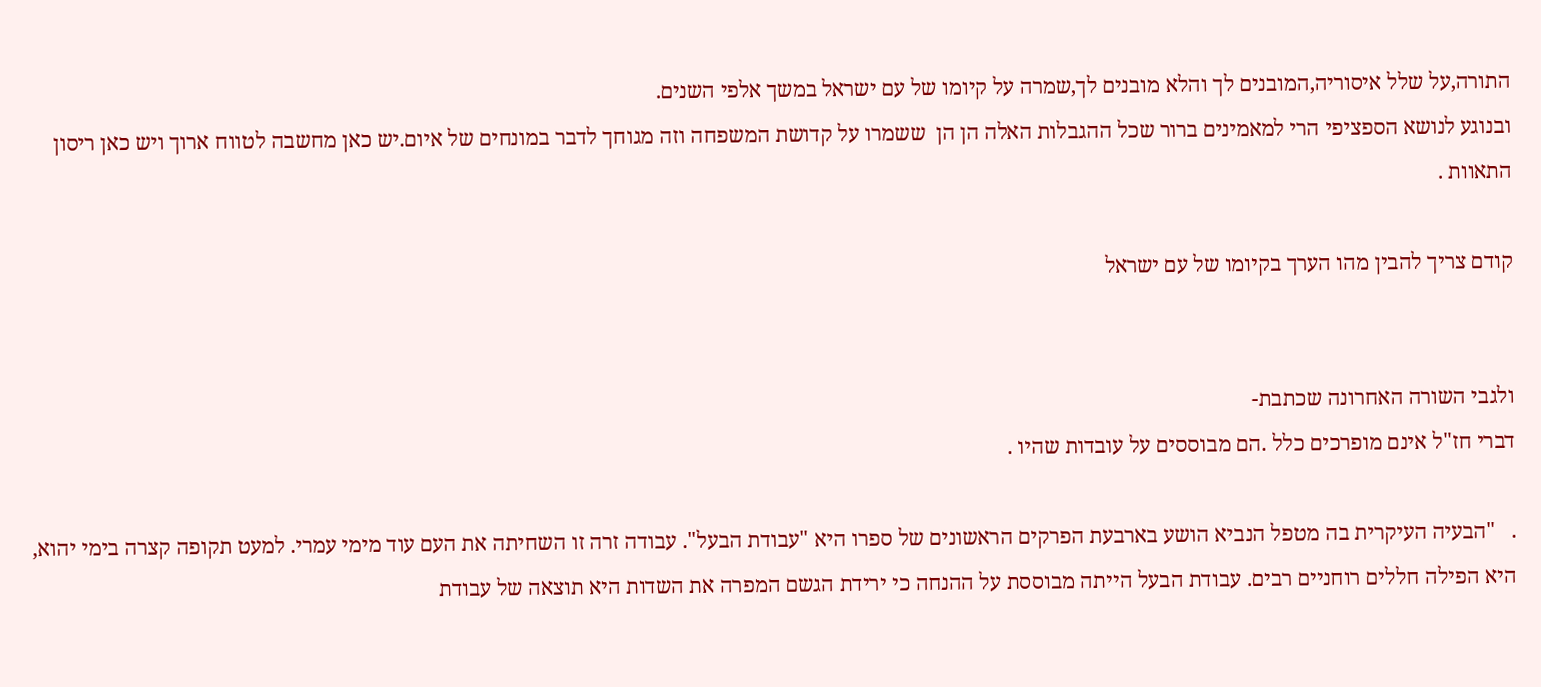התורה,על שלל איסוריה,המובנים לך והלא מובנים לך,שמרה על קיומו של עם ישראל במשך אלפי השנים.
ובנוגע לנושא הספציפי הרי למאמינים ברור שכל ההגבלות האלה הן הן  ששמרו על קדושת המשפחה וזה מגוחך לדבר במונחים של איום.יש כאן מחשבה לטווח ארוך ויש כאן ריסון התאוות .

קודם צריך להבין מהו הערך בקיומו של עם ישראל


ולגבי השורה האחרונה שכתבת-
דברי חז"ל אינם מופרכים כלל .הם מבוססים על עובדות שהיו .

.   "הבעיה העיקרית בה מטפל הנביא הושע בארבעת הפרקים הראשונים של ספרו היא "עבודת הבעל". עבודה זרה זו השחיתה את העם עוד מימי עמרי. למעט תקופה קצרה בימי יהוא, היא הפילה חללים רוחניים רבים. עבודת הבעל הייתה מבוססת על ההנחה כי ירידת הגשם המפרה את השדות היא תוצאה של עבודת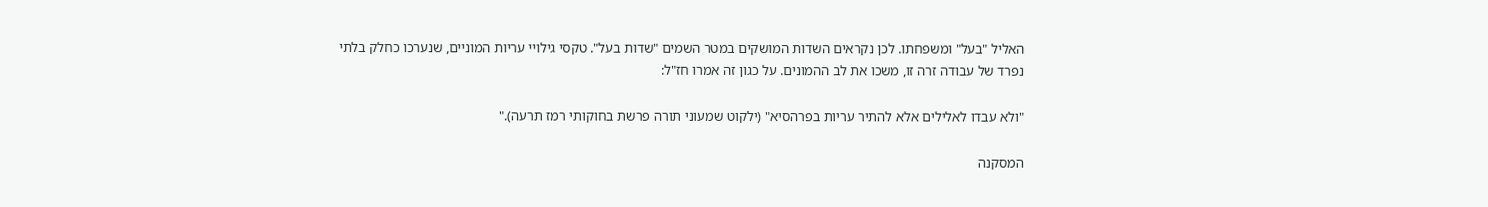האליל "בעל" ומשפחתו. לכן נקראים השדות המושקים במטר השמים "שדות בעל". טקסי גילויי עריות המוניים, שנערכו כחלק בלתי נפרד של עבודה זרה זו, משכו את לב ההמונים. על כגון זה אמרו חז"ל:

"ולא עבדו לאלילים אלא להתיר עריות בפרהסיא" (ילקוט שמעוני תורה פרשת בחוקותי רמז תרעה)."

המסקנה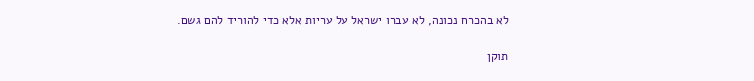לא בהכרח נכונה, לא עברו ישראל על עריות אלא כדי להוריד להם גשם.

תוקן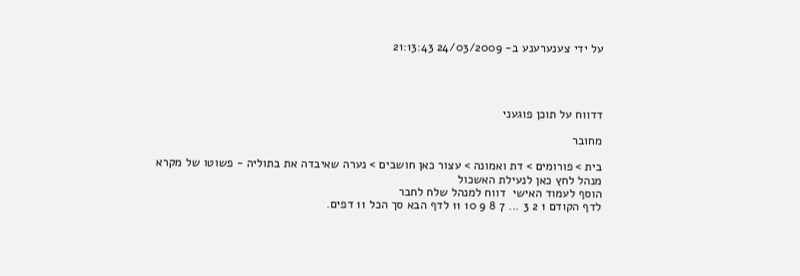על ידי צענערענע ב- 24/03/2009 21:13:43




דדווח על תוכן פוגעני

מחובר

בית > פורומים > דת ואמונה > עצור כאן חושבים > נערה שאיבדה את בתוליה - פשוטו של מקרא
מנהל לחץ כאן לנעילת האשכול
הוסף לעמוד האישי  דווח למנהל שלח לחבר
לדף הקודם 1 2 3 ... 7 8 9 10 11 לדף הבא סך הכל 11 דפים.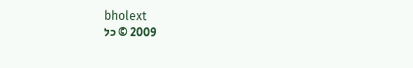bholext
2009 © כל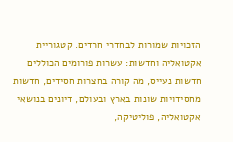הזכויות שמורות לבחדרי חרדים. קטגוריית אקטואליה וחדשות: עשרות פורומים הכוללים חדשות נעייס, מה קורה בחצרות חסידים, חדשות מחסידויות שונות בארץ ובעולם, דיונים בנושאי אקטואליה, פוליטיקה,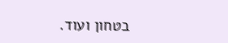בטחון ועוד.